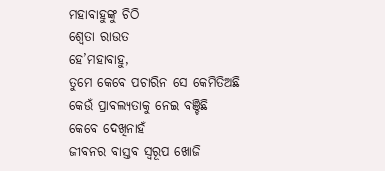ମହାବାହୁଙ୍କୁ ଚିଠି
ଶ୍ୱେତା ରାଉତ
ହେ’ମହାବାହୁ,
ତୁମେ କେବେ ପଚାରିନ ସେ କେମିତିଅଛି
କେଉଁ ପ୍ରାବଲ୍ୟତାକୁ ନେଇ ବଞ୍ଚିଛି
କେବେ ଦେଖିନାହଁ
ଜୀବନର ବାସ୍ତବ ସ୍ୱରୂପ ଖୋଜି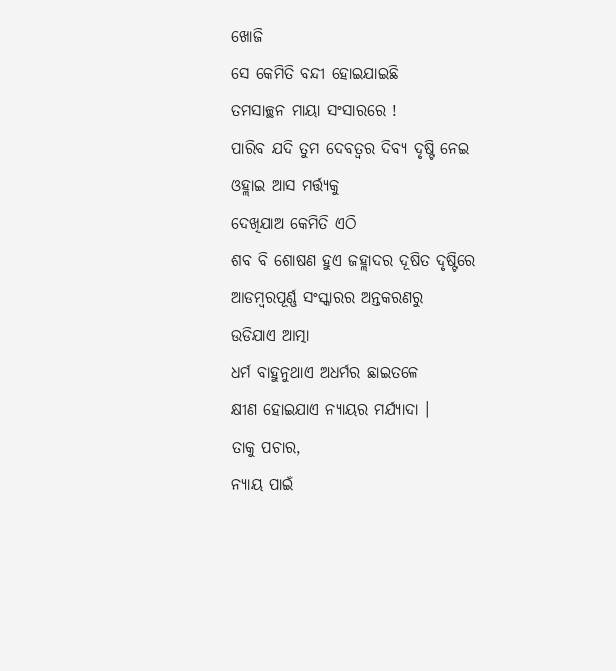ଖୋଜି
ସେ କେମିତି ବନ୍ଦୀ ହୋଇଯାଇଛି
ତମସାଚ୍ଛନ ମାୟା ସଂସାରରେ !
ପାରିବ ଯଦି ତୁମ ଦେବତ୍ବର ଦିବ୍ୟ ଦୃଷ୍ଟି ନେଇ
ଓହ୍ଲାଇ ଆସ ମର୍ତ୍ତ୍ୟକୁ
ଦେଖିଯାଅ କେମିତି ଏଠି
ଶବ ବି ଶୋଷଣ ହୁଏ ଜହ୍ଲାଦର ଦୂଷିତ ଦୃଷ୍ଟିରେ
ଆଡମ୍ବରପୂର୍ଣ୍ଣ ସଂସ୍କାରର ଅନ୍ତକରଣରୁ
ଉଡିଯାଏ ଆତ୍ମା
ଧର୍ମ ବାହୁନୁଥାଏ ଅଧର୍ମର ଛାଇତଳେ
କ୍ଷୀଣ ହୋଇଯାଏ ନ୍ୟାୟର ମର୍ଯ୍ୟାଦା ।
ତାକୁ ପଚାର,
ନ୍ୟାୟ ପାଇଁ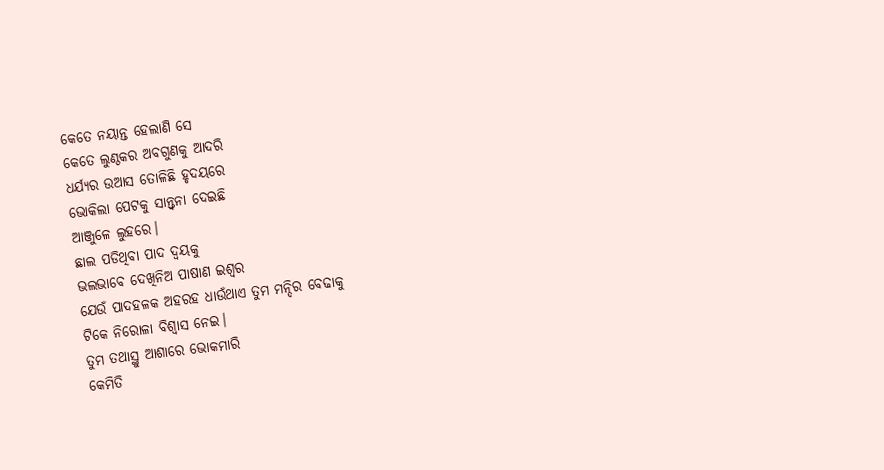କେତେ ନୟାନ୍ତ ହେଲାଣି ସେ
କେତେ ଲୁଣ୍ଠକର ଅବଗୁଣକୁ ଆଦରି
ଧର୍ଯ୍ୟର ଉଆସ ତୋଳିଛି ହୃଦୟରେ
ଭୋକିଲା ପେଟକୁ ସାନ୍ତ୍ବନା ଦେଇଛି
ଆଞ୍ଜୁଳେ ଲୁହରେ।
ଛାଲ ପଡିଥିବା ପାଦ ଦ୍ୱୟକୁ
ଭଲଭାବେ ଦେଖିନିଅ ପାଷାଣ ଇଶ୍ୱର
ଯେଉଁ ପାଦହଳକ ଅହରହ ଧାଉଁଥାଏ ତୁମ ମନ୍ଦିର ବେଢାକୁ
ଟିକେ ନିରୋଳା ବିଶ୍ବାସ ନେଇ।
ତୁମ ତଥାସ୍ଥୁ ଆଶାରେ ଭୋକମାରି
କେମିତି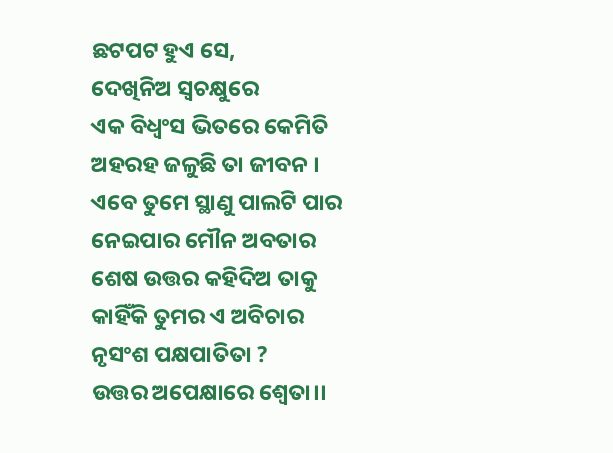ଛଟପଟ ହୁଏ ସେ,
ଦେଖିନିଅ ସ୍ୱଚକ୍ଷୁରେ
ଏକ ବିଧ୍ୱଂସ ଭିତରେ କେମିତି
ଅହରହ ଜଳୁଛି ତା ଜୀବନ ।
ଏବେ ତୁମେ ସ୍ଥାଣୁ ପାଲଟି ପାର
ନେଇପାର ମୌନ ଅବତାର
ଶେଷ ଉତ୍ତର କହିଦିଅ ତାକୁ
କାହିଁକି ତୁମର ଏ ଅବିଚାର
ନୃସଂଶ ପକ୍ଷପାତିତା ?
ଉତ୍ତର ଅପେକ୍ଷାରେ ଶ୍ୱେତା।।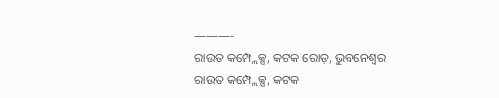———-
ରାଉତ କମ୍ପ୍ଲେକ୍ସ, କଟକ ରୋଡ଼, ଭୁବନେଶ୍ୱର
ରାଉତ କମ୍ପ୍ଲେକ୍ସ, କଟକ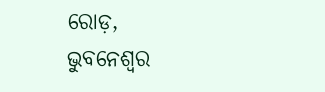ରୋଡ଼, ଭୁବନେଶ୍ୱର